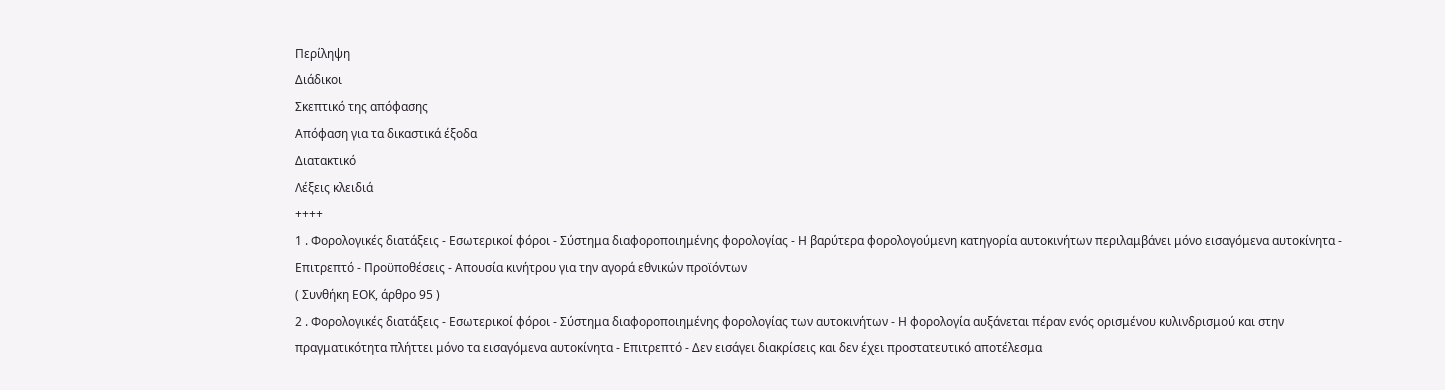Περίληψη
Διάδικοι
Σκεπτικό της απόφασης
Απόφαση για τα δικαστικά έξοδα
Διατακτικό
Λέξεις κλειδιά
++++
1 . Φορολογικές διατάξεις - Εσωτερικοί φόροι - Σύστημα διαφοροποιημένης φορολογίας - Η βαρύτερα φορολογούμενη κατηγορία αυτοκινήτων περιλαμβάνει μόνο εισαγόμενα αυτοκίνητα - Επιτρεπτό - Προϋποθέσεις - Απουσία κινήτρου για την αγορά εθνικών προϊόντων
( Συνθήκη ΕΟΚ, άρθρο 95 )
2 . Φορολογικές διατάξεις - Εσωτερικοί φόροι - Σύστημα διαφοροποιημένης φορολογίας των αυτοκινήτων - Η φορολογία αυξάνεται πέραν ενός ορισμένου κυλινδρισμού και στην πραγματικότητα πλήττει μόνο τα εισαγόμενα αυτοκίνητα - Επιτρεπτό - Δεν εισάγει διακρίσεις και δεν έχει προστατευτικό αποτέλεσμα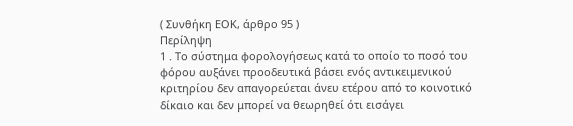( Συνθήκη ΕΟΚ, άρθρο 95 )
Περίληψη
1 . Το σύστημα φορολογήσεως κατά το οποίο το ποσό του φόρου αυξάνει προοδευτικά βάσει ενός αντικειμενικού κριτηρίου δεν απαγορεύεται άνευ ετέρου από το κοινοτικό δίκαιο και δεν μπορεί να θεωρηθεί ότι εισάγει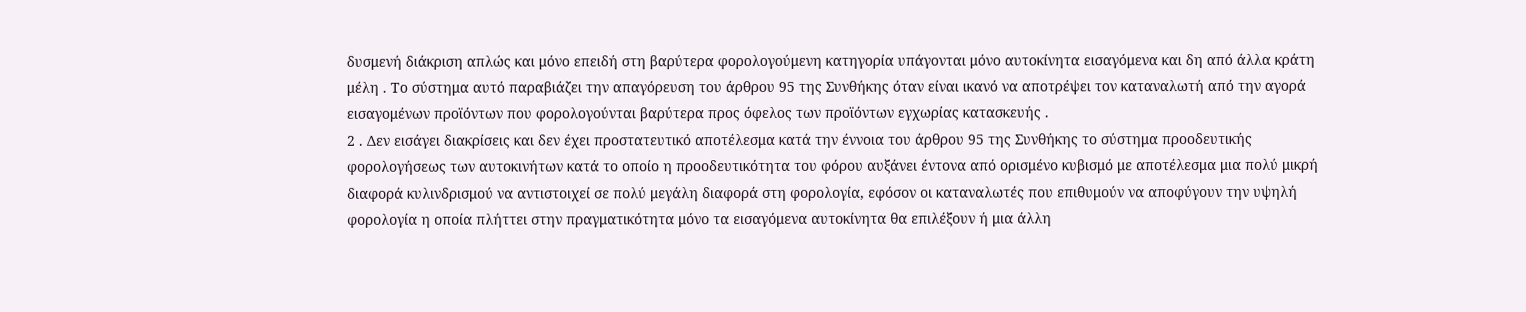δυσμενή διάκριση απλώς και μόνο επειδή στη βαρύτερα φορολογούμενη κατηγορία υπάγονται μόνο αυτοκίνητα εισαγόμενα και δη από άλλα κράτη μέλη . Το σύστημα αυτό παραβιάζει την απαγόρευση του άρθρου 95 της Συνθήκης όταν είναι ικανό να αποτρέψει τον καταναλωτή από την αγορά εισαγομένων προϊόντων που φορολογούνται βαρύτερα προς όφελος των προϊόντων εγχωρίας κατασκευής .
2 . Δεν εισάγει διακρίσεις και δεν έχει προστατευτικό αποτέλεσμα κατά την έννοια του άρθρου 95 της Συνθήκης το σύστημα προοδευτικής φορολογήσεως των αυτοκινήτων κατά το οποίο η προοδευτικότητα του φόρου αυξάνει έντονα από ορισμένο κυβισμό με αποτέλεσμα μια πολύ μικρή διαφορά κυλινδρισμού να αντιστοιχεί σε πολύ μεγάλη διαφορά στη φορολογία, εφόσον οι καταναλωτές που επιθυμούν να αποφύγουν την υψηλή φορολογία η οποία πλήττει στην πραγματικότητα μόνο τα εισαγόμενα αυτοκίνητα θα επιλέξουν ή μια άλλη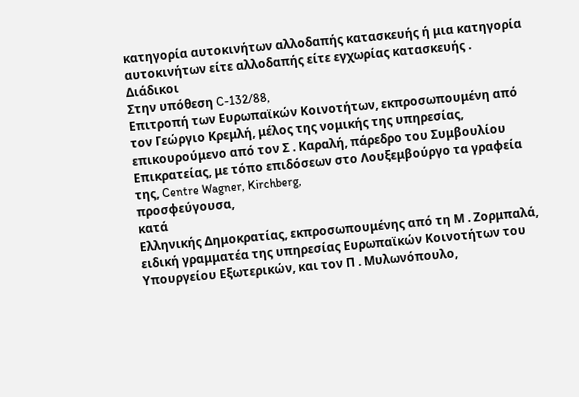κατηγορία αυτοκινήτων αλλοδαπής κατασκευής ή μια κατηγορία αυτοκινήτων είτε αλλοδαπής είτε εγχωρίας κατασκευής .
Διάδικοι
Στην υπόθεση C-132/88,
Επιτροπή των Ευρωπαϊκών Κοινοτήτων, εκπροσωπουμένη από τον Γεώργιο Κρεμλή, μέλος της νομικής της υπηρεσίας, επικουρούμενο από τον Σ . Καραλή, πάρεδρο του Συμβουλίου Επικρατείας, με τόπο επιδόσεων στο Λουξεμβούργο τα γραφεία της, Centre Wagner, Kirchberg,
προσφεύγουσα,
κατά
Ελληνικής Δημοκρατίας, εκπροσωπουμένης από τη Μ . Ζορμπαλά, ειδική γραμματέα της υπηρεσίας Ευρωπαϊκών Κοινοτήτων του Υπουργείου Εξωτερικών, και τον Π . Μυλωνόπουλο,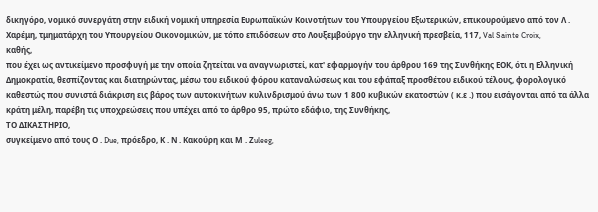δικηγόρο, νομικό συνεργάτη στην ειδική νομική υπηρεσία Ευρωπαϊκών Κοινοτήτων του Υπουργείου Εξωτερικών, επικουρούμενο από τον Λ . Χαρέμη, τμηματάρχη του Υπουργείου Οικονομικών, με τόπο επιδόσεων στο Λουξεμβούργο την ελληνική πρεσβεία, 117, Val Sainte Croix,
καθής,
που έχει ως αντικείμενο προσφυγή με την οποία ζητείται να αναγνωριστεί, κατ' εφαρμογήν του άρθρου 169 της Συνθήκης ΕΟΚ, ότι η Ελληνική Δημοκρατία, θεσπίζοντας και διατηρώντας, μέσω του ειδικού φόρου καταναλώσεως και του εφάπαξ προσθέτου ειδικού τέλους, φορολογικό καθεστώς που συνιστά διάκριση εις βάρος των αυτοκινήτων κυλινδρισμού άνω των 1 800 κυβικών εκατοστών ( κ.ε .) που εισάγονται από τα άλλα κράτη μέλη, παρέβη τις υποχρεώσεις που υπέχει από το άρθρο 95, πρώτο εδάφιο, της Συνθήκης,
ΤΟ ΔΙΚΑΣΤΗΡΙΟ,
συγκείμενο από τους Ο . Due, πρόεδρο, Κ . Ν . Κακούρη και Μ . Ζuleeg,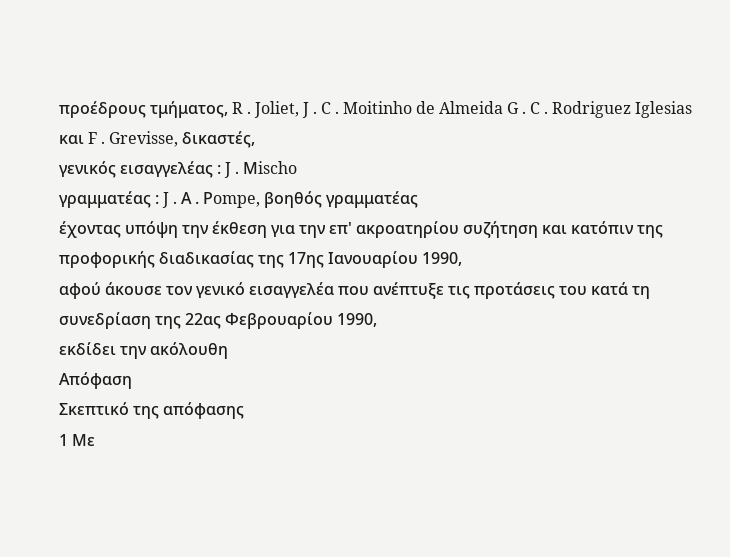προέδρους τμήματος, R . Joliet, J . C . Moitinho de Almeida G . C . Rodriguez Iglesias και F . Grevisse, δικαστές,
γενικός εισαγγελέας : J . Μischo
γραμματέας : J . Α . Ρompe, βοηθός γραμματέας
έχοντας υπόψη την έκθεση για την επ' ακροατηρίου συζήτηση και κατόπιν της προφορικής διαδικασίας της 17ης Ιανουαρίου 1990,
αφού άκουσε τον γενικό εισαγγελέα που ανέπτυξε τις προτάσεις του κατά τη συνεδρίαση της 22ας Φεβρουαρίου 1990,
εκδίδει την ακόλουθη
Απόφαση
Σκεπτικό της απόφασης
1 Με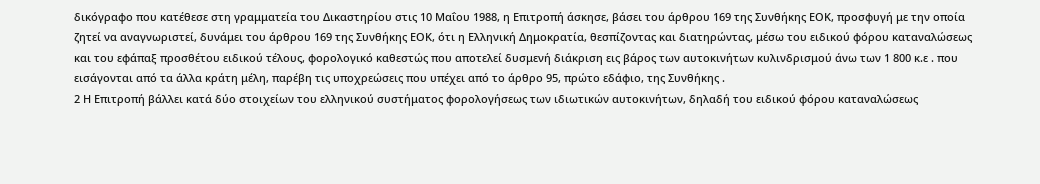δικόγραφο που κατέθεσε στη γραμματεία του Δικαστηρίου στις 10 Μαΐου 1988, η Επιτροπή άσκησε, βάσει του άρθρου 169 της Συνθήκης ΕΟΚ, προσφυγή με την οποία ζητεί να αναγνωριστεί, δυνάμει του άρθρου 169 της Συνθήκης ΕΟΚ, ότι η Ελληνική Δημοκρατία, θεσπίζοντας και διατηρώντας, μέσω του ειδικού φόρου καταναλώσεως και του εφάπαξ προσθέτου ειδικού τέλους, φορολογικό καθεστώς που αποτελεί δυσμενή διάκριση εις βάρος των αυτοκινήτων κυλινδρισμού άνω των 1 800 κ.ε . που εισάγονται από τα άλλα κράτη μέλη, παρέβη τις υποχρεώσεις που υπέχει από το άρθρο 95, πρώτο εδάφιο, της Συνθήκης .
2 Η Επιτροπή βάλλει κατά δύο στοιχείων του ελληνικού συστήματος φορολογήσεως των ιδιωτικών αυτοκινήτων, δηλαδή του ειδικού φόρου καταναλώσεως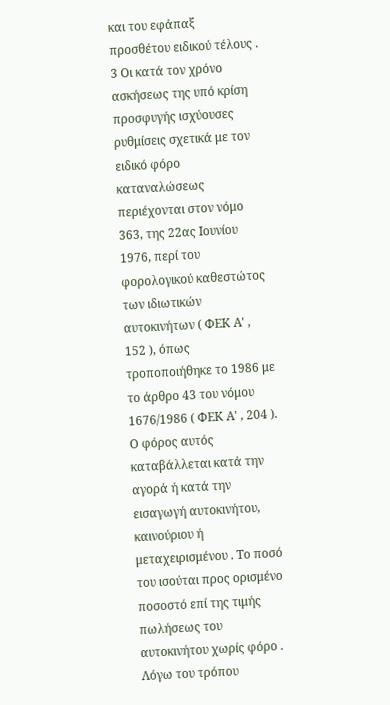και του εφάπαξ προσθέτου ειδικού τέλους .
3 Οι κατά τον χρόνο ασκήσεως της υπό κρίση προσφυγής ισχύουσες ρυθμίσεις σχετικά με τον ειδικό φόρο καταναλώσεως περιέχονται στον νόμο 363, της 22ας Ιουνίου 1976, περί του φορολογικού καθεστώτος των ιδιωτικών αυτοκινήτων ( ΦΕΚ Α' , 152 ), όπως τροποποιήθηκε το 1986 με το άρθρο 43 του νόμου 1676/1986 ( ΦΕΚ Α' , 204 ). Ο φόρος αυτός καταβάλλεται κατά την αγορά ή κατά την εισαγωγή αυτοκινήτου, καινούριου ή μεταχειρισμένου . Το ποσό του ισούται προς ορισμένο ποσοστό επί της τιμής πωλήσεως του αυτοκινήτου χωρίς φόρο . Λόγω του τρόπου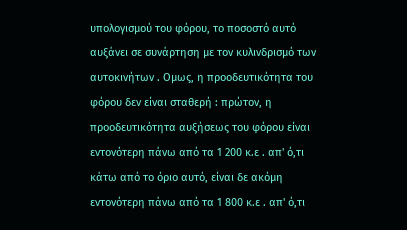υπολογισμού του φόρου, το ποσοστό αυτό αυξάνει σε συνάρτηση με τον κυλινδρισμό των αυτοκινήτων . Ομως, η προοδευτικότητα του φόρου δεν είναι σταθερή : πρώτον, η προοδευτικότητα αυξήσεως του φόρου είναι εντονότερη πάνω από τα 1 200 κ.ε . απ' ό,τι κάτω από το όριο αυτό, είναι δε ακόμη εντονότερη πάνω από τα 1 800 κ.ε . απ' ό,τι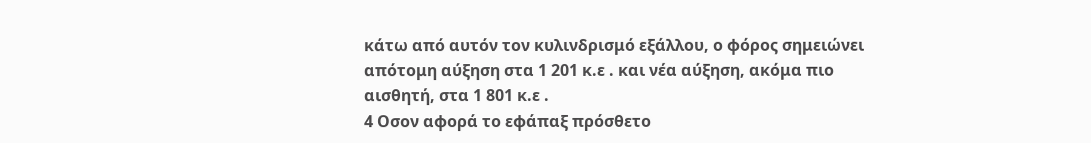κάτω από αυτόν τον κυλινδρισμό εξάλλου, ο φόρος σημειώνει απότομη αύξηση στα 1 201 κ.ε . και νέα αύξηση, ακόμα πιο αισθητή, στα 1 801 κ.ε .
4 Οσον αφορά το εφάπαξ πρόσθετο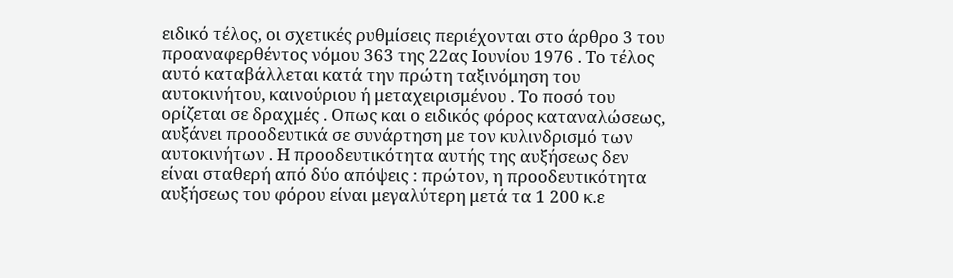ειδικό τέλος, οι σχετικές ρυθμίσεις περιέχονται στο άρθρο 3 του προαναφερθέντος νόμου 363 της 22ας Ιουνίου 1976 . Το τέλος αυτό καταβάλλεται κατά την πρώτη ταξινόμηση του αυτοκινήτου, καινούριου ή μεταχειρισμένου . Το ποσό του ορίζεται σε δραχμές . Οπως και ο ειδικός φόρος καταναλώσεως, αυξάνει προοδευτικά σε συνάρτηση με τον κυλινδρισμό των αυτοκινήτων . Η προοδευτικότητα αυτής της αυξήσεως δεν είναι σταθερή από δύο απόψεις : πρώτον, η προοδευτικότητα αυξήσεως του φόρου είναι μεγαλύτερη μετά τα 1 200 κ.ε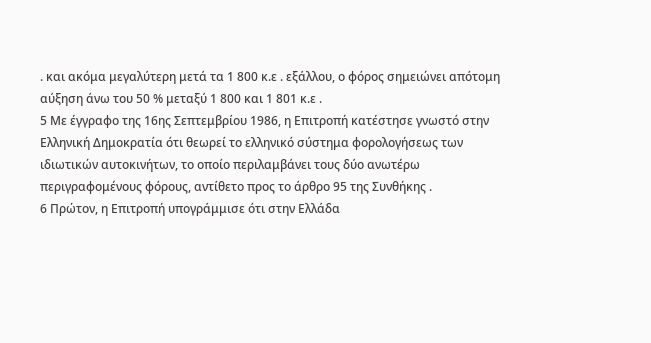. και ακόμα μεγαλύτερη μετά τα 1 800 κ.ε . εξάλλου, ο φόρος σημειώνει απότομη αύξηση άνω του 50 % μεταξύ 1 800 και 1 801 κ.ε .
5 Με έγγραφο της 16ης Σεπτεμβρίου 1986, η Επιτροπή κατέστησε γνωστό στην Ελληνική Δημοκρατία ότι θεωρεί το ελληνικό σύστημα φορολογήσεως των ιδιωτικών αυτοκινήτων, το οποίο περιλαμβάνει τους δύο ανωτέρω περιγραφομένους φόρους, αντίθετο προς το άρθρο 95 της Συνθήκης .
6 Πρώτον, η Επιτροπή υπογράμμισε ότι στην Ελλάδα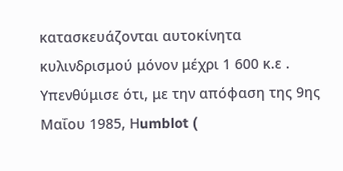κατασκευάζονται αυτοκίνητα κυλινδρισμού μόνον μέχρι 1 600 κ.ε . Υπενθύμισε ότι, με την απόφαση της 9ης Μαΐου 1985, Ηumblot (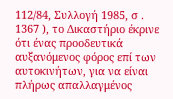112/84, Συλλογή 1985, σ . 1367 ), το Δικαστήριο έκρινε ότι ένας προοδευτικά αυξανόμενος φόρος επί των αυτοκινήτων, για να είναι πλήρως απαλλαγμένος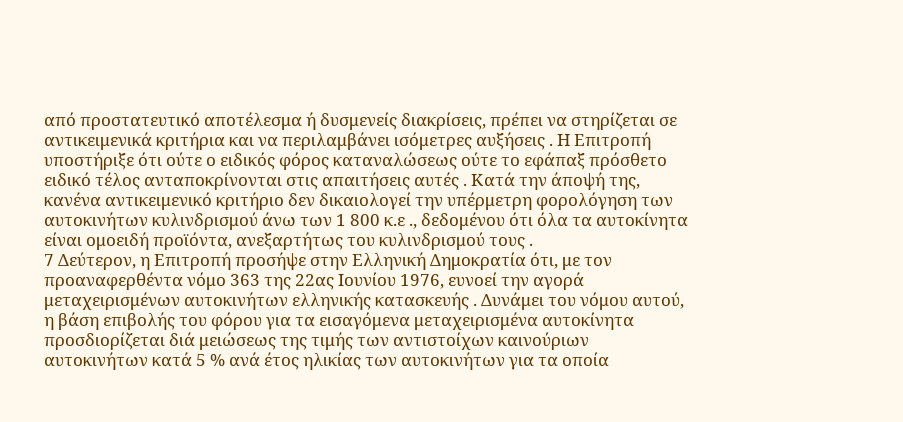από προστατευτικό αποτέλεσμα ή δυσμενείς διακρίσεις, πρέπει να στηρίζεται σε αντικειμενικά κριτήρια και να περιλαμβάνει ισόμετρες αυξήσεις . Η Επιτροπή υποστήριξε ότι ούτε ο ειδικός φόρος καταναλώσεως ούτε το εφάπαξ πρόσθετο ειδικό τέλος ανταποκρίνονται στις απαιτήσεις αυτές . Κατά την άποψή της, κανένα αντικειμενικό κριτήριο δεν δικαιολογεί την υπέρμετρη φορολόγηση των αυτοκινήτων κυλινδρισμού άνω των 1 800 κ.ε ., δεδομένου ότι όλα τα αυτοκίνητα είναι ομοειδή προϊόντα, ανεξαρτήτως του κυλινδρισμού τους .
7 Δεύτερον, η Επιτροπή προσήψε στην Ελληνική Δημοκρατία ότι, με τον προαναφερθέντα νόμο 363 της 22ας Ιουνίου 1976, ευνοεί την αγορά μεταχειρισμένων αυτοκινήτων ελληνικής κατασκευής . Δυνάμει του νόμου αυτού, η βάση επιβολής του φόρου για τα εισαγόμενα μεταχειρισμένα αυτοκίνητα προσδιορίζεται διά μειώσεως της τιμής των αντιστοίχων καινούριων αυτοκινήτων κατά 5 % ανά έτος ηλικίας των αυτοκινήτων για τα οποία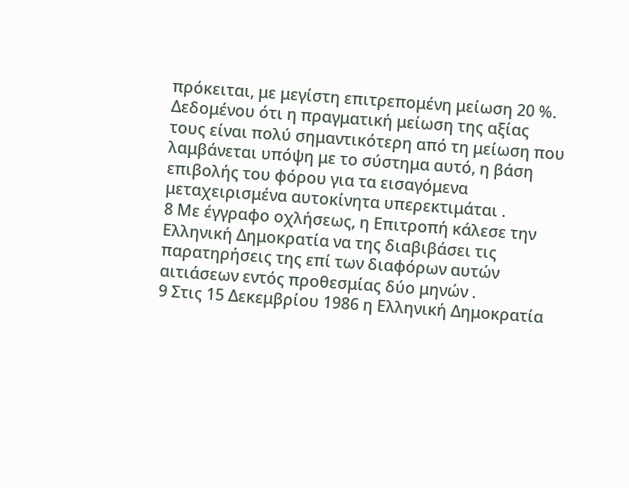πρόκειται, με μεγίστη επιτρεπομένη μείωση 20 %. Δεδομένου ότι η πραγματική μείωση της αξίας τους είναι πολύ σημαντικότερη από τη μείωση που λαμβάνεται υπόψη με το σύστημα αυτό, η βάση επιβολής του φόρου για τα εισαγόμενα μεταχειρισμένα αυτοκίνητα υπερεκτιμάται .
8 Με έγγραφο οχλήσεως, η Επιτροπή κάλεσε την Ελληνική Δημοκρατία να της διαβιβάσει τις παρατηρήσεις της επί των διαφόρων αυτών αιτιάσεων εντός προθεσμίας δύο μηνών .
9 Στις 15 Δεκεμβρίου 1986 η Ελληνική Δημοκρατία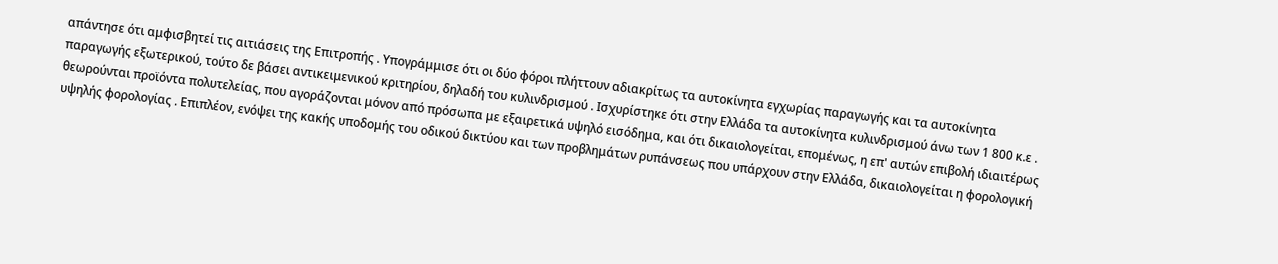απάντησε ότι αμφισβητεί τις αιτιάσεις της Επιτροπής . Υπογράμμισε ότι οι δύο φόροι πλήττουν αδιακρίτως τα αυτοκίνητα εγχωρίας παραγωγής και τα αυτοκίνητα παραγωγής εξωτερικού, τούτο δε βάσει αντικειμενικού κριτηρίου, δηλαδή του κυλινδρισμού . Ισχυρίστηκε ότι στην Ελλάδα τα αυτοκίνητα κυλινδρισμού άνω των 1 800 κ.ε . θεωρούνται προϊόντα πολυτελείας, που αγοράζονται μόνον από πρόσωπα με εξαιρετικά υψηλό εισόδημα, και ότι δικαιολογείται, επομένως, η επ' αυτών επιβολή ιδιαιτέρως υψηλής φορολογίας . Επιπλέον, ενόψει της κακής υποδομής του οδικού δικτύου και των προβλημάτων ρυπάνσεως που υπάρχουν στην Ελλάδα, δικαιολογείται η φορολογική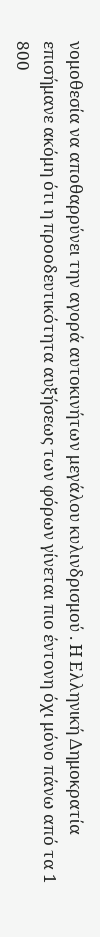νομοθεσία να αποθαρρύνει την αγορά αυτοκινήτων μεγάλου κυλινδρισμού . Η Ελληνική Δημοκρατία επισήμανε ακόμη ότι η προοδευτικότητα αυξήσεως των φόρων γίνεται πιο έντονη όχι μόνο πάνω από τα 1 800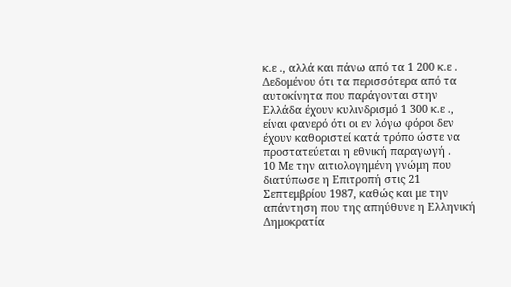κ.ε ., αλλά και πάνω από τα 1 200 κ.ε . Δεδομένου ότι τα περισσότερα από τα αυτοκίνητα που παράγονται στην Ελλάδα έχουν κυλινδρισμό 1 300 κ.ε ., είναι φανερό ότι οι εν λόγω φόροι δεν έχουν καθοριστεί κατά τρόπο ώστε να προστατεύεται η εθνική παραγωγή .
10 Με την αιτιολογημένη γνώμη που διατύπωσε η Επιτροπή στις 21 Σεπτεμβρίου 1987, καθώς και με την απάντηση που της απηύθυνε η Ελληνική Δημοκρατία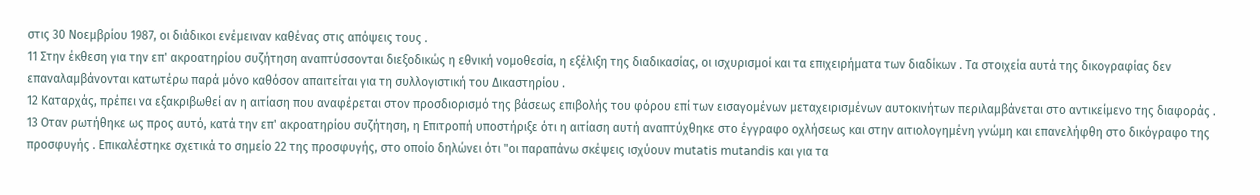στις 30 Νοεμβρίου 1987, οι διάδικοι ενέμειναν καθένας στις απόψεις τους .
11 Στην έκθεση για την επ' ακροατηρίου συζήτηση αναπτύσσονται διεξοδικώς η εθνική νομοθεσία, η εξέλιξη της διαδικασίας, οι ισχυρισμοί και τα επιχειρήματα των διαδίκων . Τα στοιχεία αυτά της δικογραφίας δεν επαναλαμβάνονται κατωτέρω παρά μόνο καθόσον απαιτείται για τη συλλογιστική του Δικαστηρίου .
12 Καταρχάς, πρέπει να εξακριβωθεί αν η αιτίαση που αναφέρεται στον προσδιορισμό της βάσεως επιβολής του φόρου επί των εισαγομένων μεταχειρισμένων αυτοκινήτων περιλαμβάνεται στο αντικείμενο της διαφοράς .
13 Οταν ρωτήθηκε ως προς αυτό, κατά την επ' ακροατηρίου συζήτηση, η Επιτροπή υποστήριξε ότι η αιτίαση αυτή αναπτύχθηκε στο έγγραφο οχλήσεως και στην αιτιολογημένη γνώμη και επανελήφθη στο δικόγραφο της προσφυγής . Επικαλέστηκε σχετικά το σημείο 22 της προσφυγής, στο οποίο δηλώνει ότι "οι παραπάνω σκέψεις ισχύουν mutatis mutandis και για τα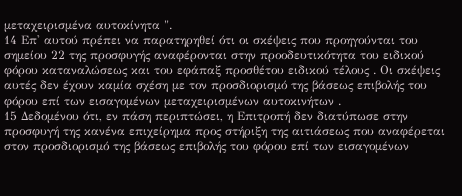μεταχειρισμένα αυτοκίνητα ".
14 Επ' αυτού πρέπει να παρατηρηθεί ότι οι σκέψεις που προηγούνται του σημείου 22 της προσφυγής αναφέρονται στην προοδευτικότητα του ειδικού φόρου καταναλώσεως και του εφάπαξ προσθέτου ειδικού τέλους . Οι σκέψεις αυτές δεν έχουν καμία σχέση με τον προσδιορισμό της βάσεως επιβολής του φόρου επί των εισαγομένων μεταχειρισμένων αυτοκινήτων .
15 Δεδομένου ότι, εν πάση περιπτώσει, η Επιτροπή δεν διατύπωσε στην προσφυγή της κανένα επιχείρημα προς στήριξη της αιτιάσεως που αναφέρεται στον προσδιορισμό της βάσεως επιβολής του φόρου επί των εισαγομένων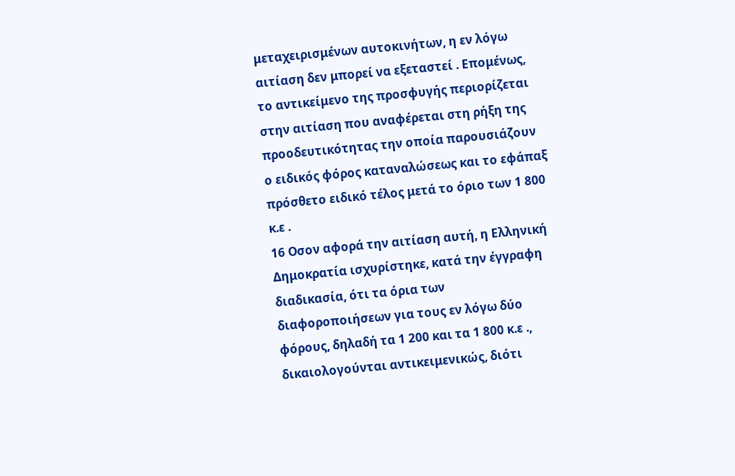μεταχειρισμένων αυτοκινήτων, η εν λόγω αιτίαση δεν μπορεί να εξεταστεί . Επομένως, το αντικείμενο της προσφυγής περιορίζεται στην αιτίαση που αναφέρεται στη ρήξη της προοδευτικότητας την οποία παρουσιάζουν ο ειδικός φόρος καταναλώσεως και το εφάπαξ πρόσθετο ειδικό τέλος μετά το όριο των 1 800 κ.ε .
16 Οσον αφορά την αιτίαση αυτή, η Ελληνική Δημοκρατία ισχυρίστηκε, κατά την έγγραφη διαδικασία, ότι τα όρια των διαφοροποιήσεων για τους εν λόγω δύο φόρους, δηλαδή τα 1 200 και τα 1 800 κ.ε ., δικαιολογούνται αντικειμενικώς, διότι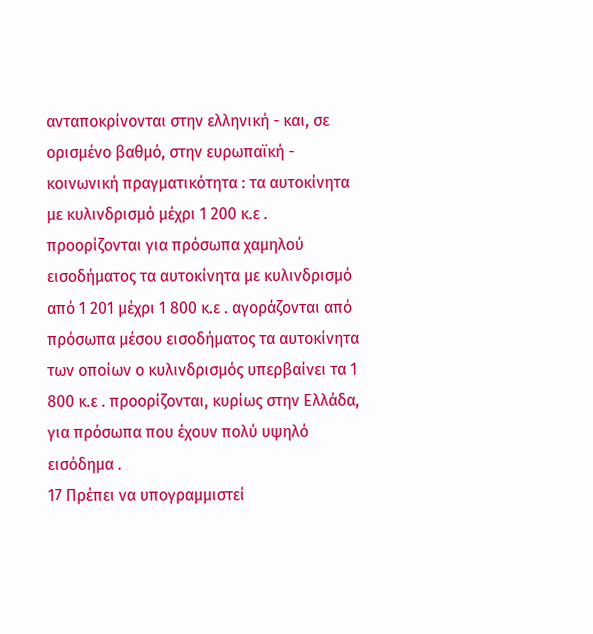ανταποκρίνονται στην ελληνική - και, σε ορισμένο βαθμό, στην ευρωπαϊκή - κοινωνική πραγματικότητα : τα αυτοκίνητα με κυλινδρισμό μέχρι 1 200 κ.ε . προορίζονται για πρόσωπα χαμηλού εισοδήματος τα αυτοκίνητα με κυλινδρισμό από 1 201 μέχρι 1 800 κ.ε . αγοράζονται από πρόσωπα μέσου εισοδήματος τα αυτοκίνητα των οποίων ο κυλινδρισμός υπερβαίνει τα 1 800 κ.ε . προορίζονται, κυρίως στην Ελλάδα, για πρόσωπα που έχουν πολύ υψηλό εισόδημα .
17 Πρέπει να υπογραμμιστεί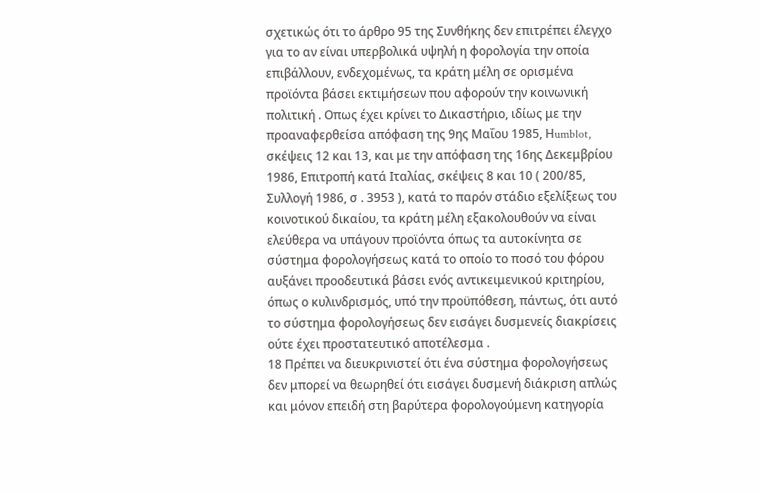σχετικώς ότι το άρθρο 95 της Συνθήκης δεν επιτρέπει έλεγχο για το αν είναι υπερβολικά υψηλή η φορολογία την οποία επιβάλλουν, ενδεχομένως, τα κράτη μέλη σε ορισμένα προϊόντα βάσει εκτιμήσεων που αφορούν την κοινωνική πολιτική . Οπως έχει κρίνει το Δικαστήριο, ιδίως με την προαναφερθείσα απόφαση της 9ης Μαΐου 1985, Ηumblot, σκέψεις 12 και 13, και με την απόφαση της 16ης Δεκεμβρίου 1986, Επιτροπή κατά Ιταλίας, σκέψεις 8 και 10 ( 200/85, Συλλογή 1986, σ . 3953 ), κατά το παρόν στάδιο εξελίξεως του κοινοτικού δικαίου, τα κράτη μέλη εξακολουθούν να είναι ελεύθερα να υπάγουν προϊόντα όπως τα αυτοκίνητα σε σύστημα φορολογήσεως κατά το οποίο το ποσό του φόρου αυξάνει προοδευτικά βάσει ενός αντικειμενικού κριτηρίου, όπως ο κυλινδρισμός, υπό την προϋπόθεση, πάντως, ότι αυτό το σύστημα φορολογήσεως δεν εισάγει δυσμενείς διακρίσεις ούτε έχει προστατευτικό αποτέλεσμα .
18 Πρέπει να διευκρινιστεί ότι ένα σύστημα φορολογήσεως δεν μπορεί να θεωρηθεί ότι εισάγει δυσμενή διάκριση απλώς και μόνον επειδή στη βαρύτερα φορολογούμενη κατηγορία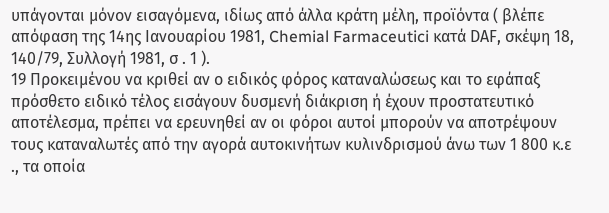υπάγονται μόνον εισαγόμενα, ιδίως από άλλα κράτη μέλη, προϊόντα ( βλέπε απόφαση της 14ης Ιανουαρίου 1981, Chemial Farmaceutici κατά DΑF, σκέψη 18, 140/79, Συλλογή 1981, σ . 1 ).
19 Προκειμένου να κριθεί αν ο ειδικός φόρος καταναλώσεως και το εφάπαξ πρόσθετο ειδικό τέλος εισάγουν δυσμενή διάκριση ή έχουν προστατευτικό αποτέλεσμα, πρέπει να ερευνηθεί αν οι φόροι αυτοί μπορούν να αποτρέψουν τους καταναλωτές από την αγορά αυτοκινήτων κυλινδρισμού άνω των 1 800 κ.ε ., τα οποία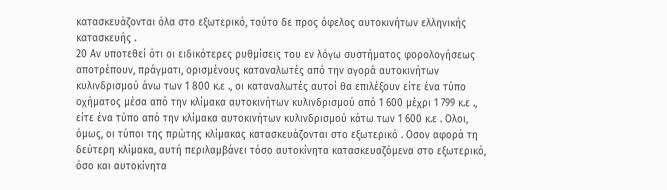κατασκευάζονται όλα στο εξωτερικό, τούτο δε προς όφελος αυτοκινήτων ελληνικής κατασκευής .
20 Αν υποτεθεί ότι οι ειδικότερες ρυθμίσεις του εν λόγω συστήματος φορολογήσεως αποτρέπουν, πράγματι, ορισμένους καταναλωτές από την αγορά αυτοκινήτων κυλινδρισμού άνω των 1 800 κ.ε ., οι καταναλωτές αυτοί θα επιλέξουν είτε ένα τύπο οχήματος μέσα από την κλίμακα αυτοκινήτων κυλινδρισμού από 1 600 μέχρι 1 799 κ.ε ., είτε ένα τύπο από την κλίμακα αυτοκινήτων κυλινδρισμού κάτω των 1 600 κ.ε . Ολοι, όμως, οι τύποι της πρώτης κλίμακας κατασκευάζονται στο εξωτερικό . Οσον αφορά τη δεύτερη κλίμακα, αυτή περιλαμβάνει τόσο αυτοκίνητα κατασκευαζόμενα στο εξωτερικό, όσο και αυτοκίνητα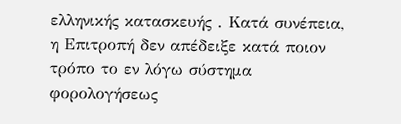ελληνικής κατασκευής . Κατά συνέπεια, η Επιτροπή δεν απέδειξε κατά ποιον τρόπο το εν λόγω σύστημα φορολογήσεως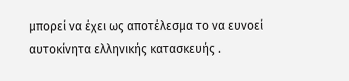μπορεί να έχει ως αποτέλεσμα το να ευνοεί αυτοκίνητα ελληνικής κατασκευής .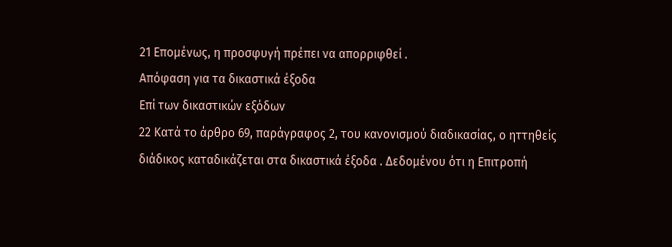21 Επομένως, η προσφυγή πρέπει να απορριφθεί .
Απόφαση για τα δικαστικά έξοδα
Επί των δικαστικών εξόδων
22 Κατά το άρθρο 69, παράγραφος 2, του κανονισμού διαδικασίας, ο ηττηθείς διάδικος καταδικάζεται στα δικαστικά έξοδα . Δεδομένου ότι η Επιτροπή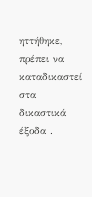ηττήθηκε, πρέπει να καταδικαστεί στα δικαστικά έξοδα .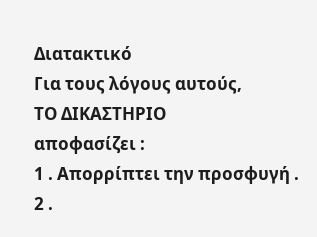Διατακτικό
Για τους λόγους αυτούς,
ΤΟ ΔΙΚΑΣΤΗΡΙΟ
αποφασίζει :
1 . Απορρίπτει την προσφυγή .
2 .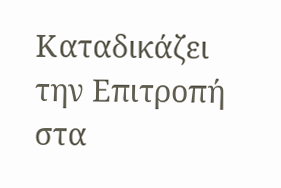Καταδικάζει την Επιτροπή στα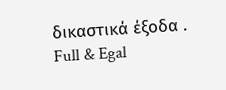δικαστικά έξοδα .
Full & Egal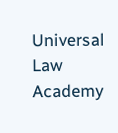Universal Law Academy